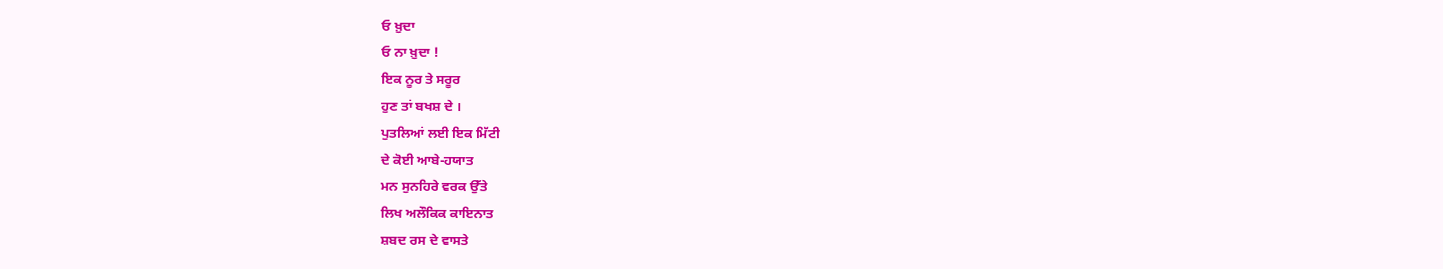ਓ ਖ਼ੁਦਾ
ਓ ਨਾ ਖ਼ੁਦਾ !
ਇਕ ਨੂਰ ਤੇ ਸਰੂਰ
ਹੁਣ ਤਾਂ ਬਖਸ਼ ਦੇ ।
ਪੁਤਲਿਆਂ ਲਈ ਇਕ ਮਿੱਟੀ
ਦੇ ਕੋਈ ਆਬੇ-ਹਯਾਤ
ਮਨ ਸੁਨਹਿਰੇ ਵਰਕ ਉੱਤੇ
ਲਿਖ ਅਲੌਕਿਕ ਕਾਇਨਾਤ
ਸ਼ਬਦ ਰਸ ਦੇ ਵਾਸਤੇ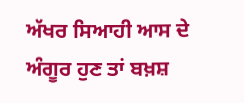ਅੱਖਰ ਸਿਆਹੀ ਆਸ ਦੇ
ਅੰਗੂਰ ਹੁਣ ਤਾਂ ਬਖ਼ਸ਼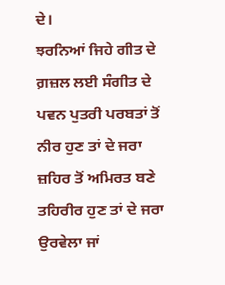ਦੇ।
ਝਰਨਿਆਂ ਜਿਹੇ ਗੀਤ ਦੇ
ਗ਼ਜ਼ਲ ਲਈ ਸੰਗੀਤ ਦੇ
ਪਵਨ ਪੁਤਰੀ ਪਰਬਤਾਂ ਤੋਂ
ਨੀਰ ਹੁਣ ਤਾਂ ਦੇ ਜਰਾ
ਜ਼ਹਿਰ ਤੋਂ ਅਮਿਰਤ ਬਣੇ
ਤਹਿਰੀਰ ਹੁਣ ਤਾਂ ਦੇ ਜਰਾ
ਉਰਵੇਲਾ ਜਾਂ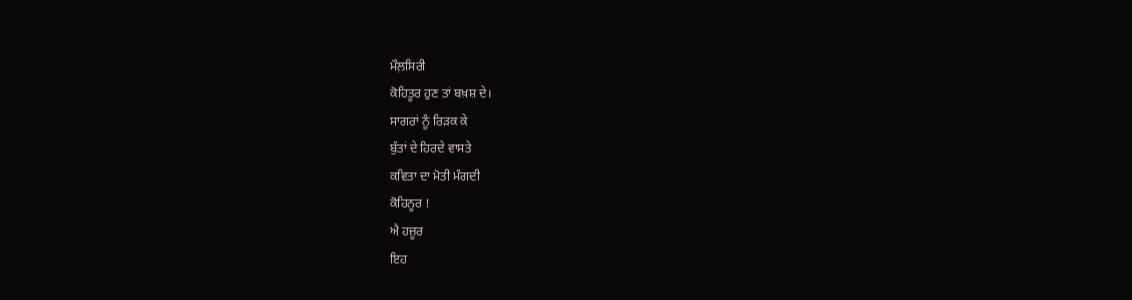ਮੌਲ਼ਸਿਰੀ
ਕੋਹਿਤੂਰ ਹੁਣ ਤਾਂ ਬਖ਼ਸ਼ ਦੇ।
ਸਾਗਰਾਂ ਨੂੰ ਰਿੜਕ ਕੇ
ਬੁੱਤਾਂ ਦੇ ਹਿਰਦੇ ਵਾਸਤੇ
ਕਵਿਤਾ ਦਾ ਮੋਤੀ ਮੰਗਦੀ
ਕੋਹਿਨੂਰ !
ਐ ਹਜ਼ੂਰ
ਇਹ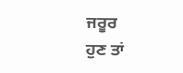ਜਰੂਰ
ਹੁਣ ਤਾਂ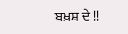ਬਖ਼ਸ਼ ਦੇ !!